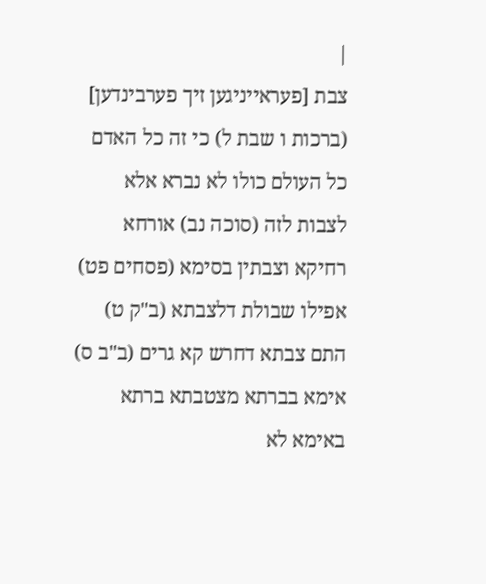|
צבת [פעראייניגען זיך פערבינדען] (ברכות ו שבת ל) כי זה כל האדם כל העולם כולו לא נברא אלא לצבות לזה (סוכה נב) אורחא רחיקא וצבתין בסימא (פסחים פט) אפילו שבולת דלצבתא (ב"ק ט) התם צבתא דחרש קא גרים (ב"ב ס) אימא בברתא מצטבתא ברתא באימא לא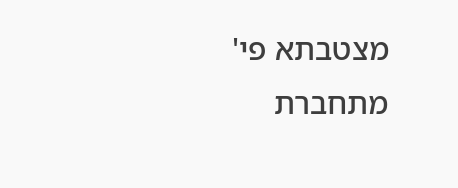מצטבתא פי' מתחברת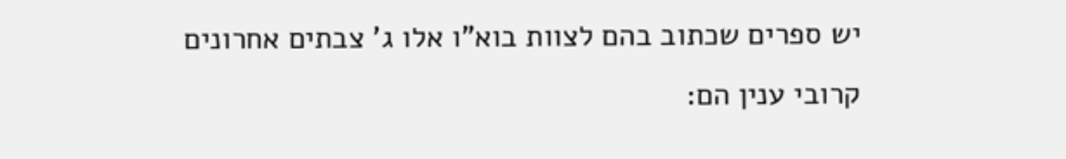יש ספרים שכתוב בהם לצוות בוא"ו אלו ג' צבתים אחרונים קרובי ענין הם: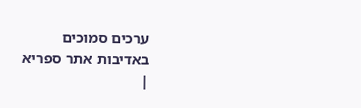ערכים סמוכים
באדיבות אתר ספריא
|